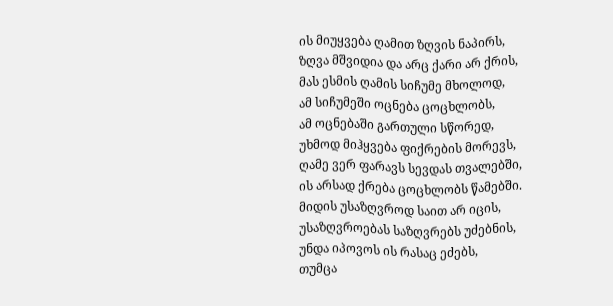ის მიუყვება ღამით ზღვის ნაპირს,
ზღვა მშვიდია და არც ქარი არ ქრის,
მას ესმის ღამის სიჩუმე მხოლოდ,
ამ სიჩუმეში ოცნება ცოცხლობს,
ამ ოცნებაში გართული სწორედ,
უხმოდ მიჰყვება ფიქრების მორევს,
ღამე ვერ ფარავს სევდას თვალებში,
ის არსად ქრება ცოცხლობს წამებში.
მიდის უსაზღვროდ საით არ იცის,
უსაზღვროებას საზღვრებს უძებნის,
უნდა იპოვოს ის რასაც ეძებს,
თუმცა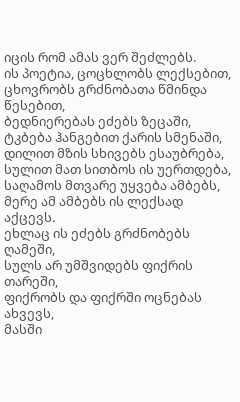იცის რომ ამას ვერ შეძლებს.
ის პოეტია, ცოცხლობს ლექსებით,
ცხოვრობს გრძნობათა წმინდა წესებით,
ბედნიერებას ეძებს ზეცაში,
ტკბება ჰანგებით ქარის სმენაში,
დილით მზის სხივებს ესაუბრება,
სულით მათ სითბოს ის უერთდება,
საღამოს მთვარე უყვება ამბებს,
მერე ამ ამბებს ის ლექსად აქცევს.
ეხლაც ის ეძებს გრძნობებს ღამეში,
სულს არ უმშვიდებს ფიქრის თარეში,
ფიქრობს და ფიქრში ოცნებას ახვევს,
მასში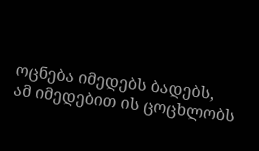ოცნება იმედებს ბადებს,
ამ იმედებით ის ცოცხლობს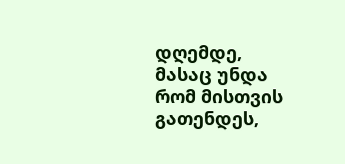დღემდე,
მასაც უნდა რომ მისთვის გათენდეს,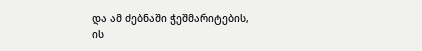და ამ ძებნაში ჭეშმარიტების,
ის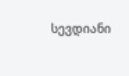სევდიანი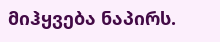მიჰყვება ნაპირს.